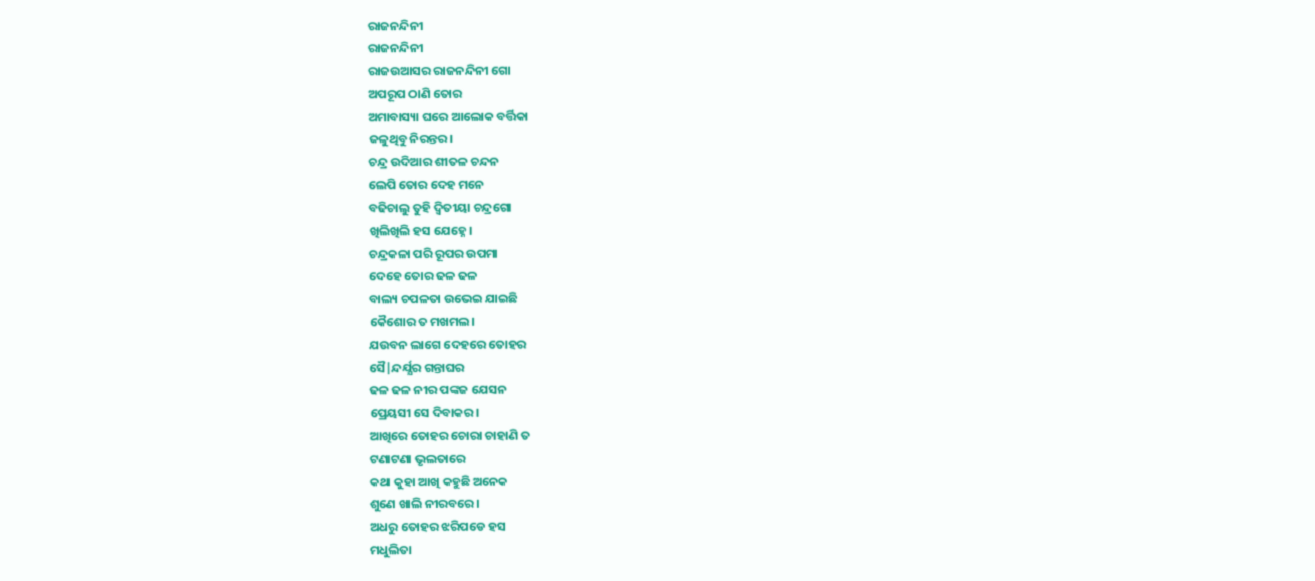ରାଜନନ୍ଦିନୀ
ରାଜନନ୍ଦିନୀ
ରାଜଉଆସର ରାଜନନ୍ଦିନୀ ଗୋ
ଅପରୂପ ଠାଣି ତୋର
ଅମାବାସ୍ୟା ଘରେ ଆଲୋକ ବର୍ତ୍ତିକା
ଜଳୁଥିବୁ ନିରନ୍ତର।
ଚନ୍ଦ୍ର ଉଦିଆର ଶୀତଳ ଚନ୍ଦନ
ଲେପି ତୋର ଦେହ ମନେ
ବଢିଚାଲୁ ତୁହି ଦ୍ବିତୀୟା ଚନ୍ଦ୍ରଗୋ
ଖିଲିଖିଲି ହସ ଯେହ୍ନେ।
ଚନ୍ଦ୍ରକଳା ପରି ରୂପର ଉପମା
ଦେହେ ତୋର ଢଳ ଢଳ
ବାଲ୍ୟ ଚପଳତା ଉଭେଇ ଯାଇଛି
କୈଶୋର ତ ମଖମଲ।
ଯଉବନ ଲାଗେ ଦେହରେ ତୋହର
ସୈ|ନ୍ଦର୍ଯ୍ଯର ଗନ୍ତାଘର
ଢଳ ଢଳ ନୀର ପଙ୍କଜ ଯେସନ
ପ୍ରେୟସୀ ସେ ଦିବାକର।
ଆଖିରେ ତୋହର ଚୋରା ଚାହାଣି ତ
ଟଣାଟଣା ଭୃଲତାରେ
କଥା କୁହା ଆଖି କହୁଛି ଅନେକ
ଶୁଣେ ଖାଲି ନୀରବରେ।
ଅଧରୁ ତୋହର ଝରିପଡେ ହସ
ମଧୁଲିତା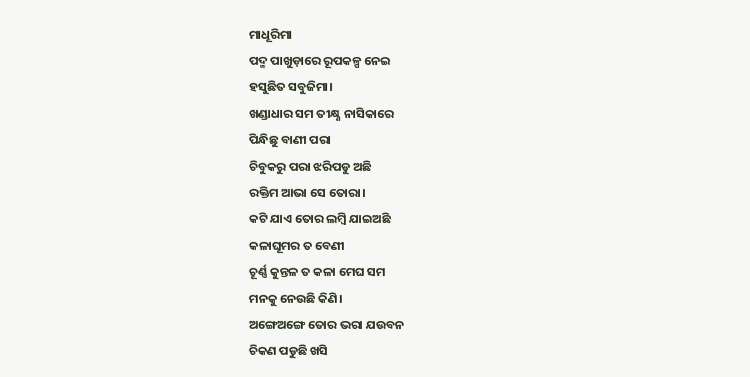ମାଧୂରିମା
ପଦ୍ମ ପାଖୁଡ଼ାରେ ରୂପକଳ୍ପ ନେଇ
ହସୁଛିତ ସବୁଜିମା।
ଖଣ୍ଡାଧାର ସମ ତୀକ୍ଷ୍ଣ ନାସିକାରେ
ପିନ୍ଧିଛୁ ବାଣୀ ପରା
ଚିବୁକରୁ ପରା ଝରିପଡୁ ଅଛି
ରକ୍ତିମ ଆଭା ସେ ତୋରା।
କଟି ଯାଏ ତୋର ଲମ୍ବି ଯାଇଅଛି
କଳାଘୂମର ତ ବେଣୀ
ଚୂର୍ଣ୍ଣ କୁନ୍ତଳ ତ କଳା ମେଘ ସମ
ମନକୁ ନେଉଛି କିଣି।
ଅଙ୍ଗେଅଙ୍ଗେ ତୋର ଭରା ଯଉବନ
ଚିକଣ ପଡୁଛି ଖସି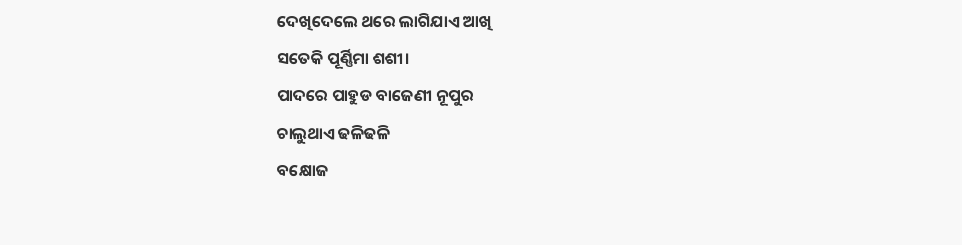ଦେଖିଦେଲେ ଥରେ ଲାଗିଯାଏ ଆଖି
ସତେକି ପୂର୍ଣ୍ଣିମା ଶଶୀ।
ପାଦରେ ପାହୁଡ ବାଜେଣୀ ନୂପୁର
ଚାଲୁଥାଏ ଢଳିଢଳି
ବକ୍ଷୋଜ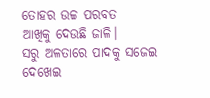ତୋହର ଉଚ୍ଚ ପରବତ
ଆଖିକୁ ଦେଉଛି ଜାଳି।
ସରୁ ଅଳତାରେ ପାଦକୁ ସଜେଇ
ଦେଖେଇ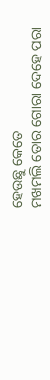ହେଉଛୁ କେତେ
ମଖମଲି ତୋର ଗୋରା ଦେହେ ପରା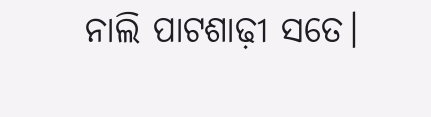ନାଲି ପାଟଶାଢ଼ୀ ସତେ।